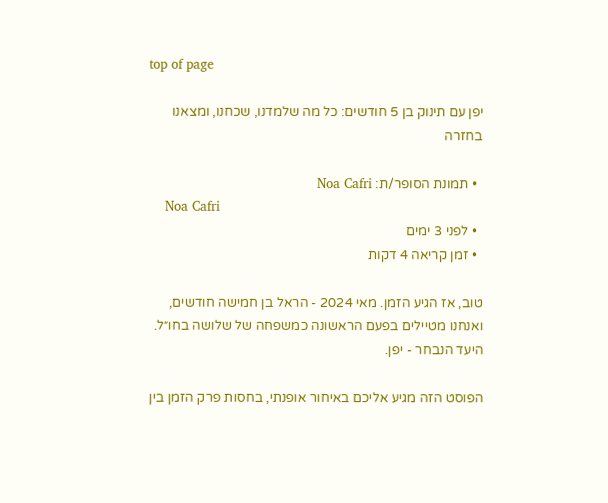top of page

יפן עם תינוק בן 5 חודשים: כל מה שלמדנו, שכחנו, ומצאנו בחזרה

  • תמונת הסופר/ת: Noa Cafri
    Noa Cafri
  • לפני 3 ימים
  • זמן קריאה 4 דקות

טוב, אז הגיע הזמן. מאי 2024 - הראל בן חמישה חודשים, ואנחנו מטיילים בפעם הראשונה כמשפחה של שלושה בחו״ל. היעד הנבחר - יפן.

הפוסט הזה מגיע אליכם באיחור אופנתי, בחסות פרק הזמן בין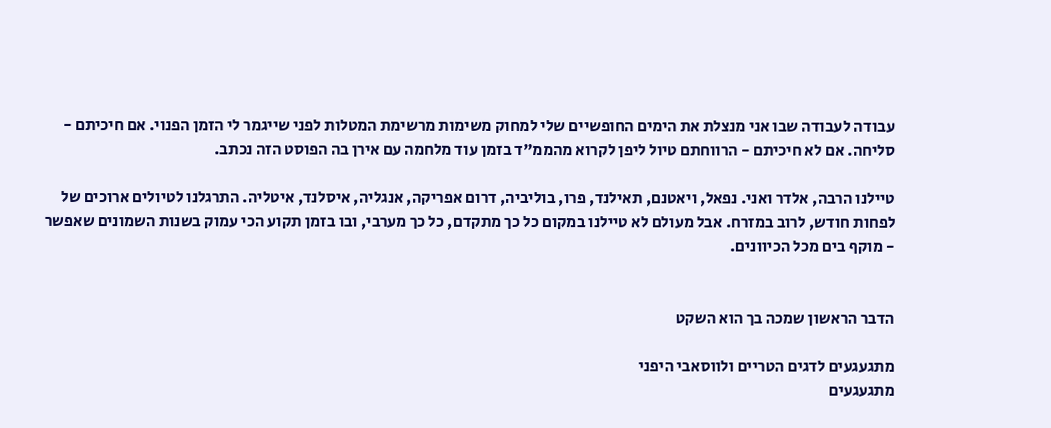עבודה לעבודה שבו אני מנצלת את הימים החופשיים שלי למחוק משימות מרשימת המטלות לפני שייגמר לי הזמן הפנוי. אם חיכיתם - סליחה. אם לא חיכיתם - הרווחתם טיול ליפן לקרוא מהממ"ד בזמן עוד מלחמה עם אירן בה הפוסט הזה נכתב.

טיילנו הרבה, אלדר ואני. נפאל, ויאטנם, תאילנד, פרו, בוליביה, דרום אפריקה, אנגליה, איסלנד, איטליה. התרגלנו לטיולים ארוכים של לפחות חודש, לרוב במזרח. אבל מעולם לא טיילנו במקום כל כך מתקדם, כל כך מערבי, ובו בזמן תקוע הכי עמוק בשנות השמונים שאפשר - מוקף בים מכל הכיוונים.


הדבר הראשון שמכה בך הוא השקט

מתגעגעים לדגים הטריים ולווסאבי היפני
מתגעגעים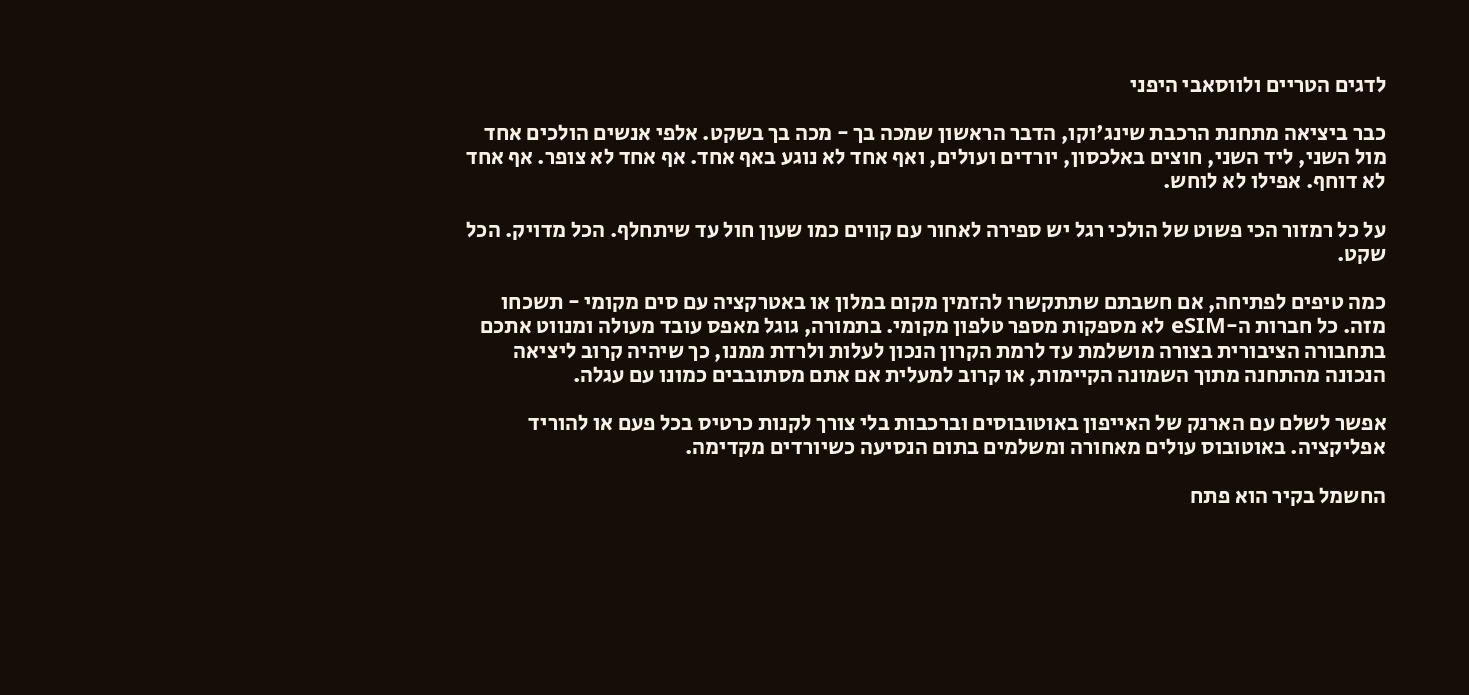לדגים הטריים ולווסאבי היפני

כבר ביציאה מתחנת הרכבת שינג'וקו, הדבר הראשון שמכה בך - מכה בך בשקט. אלפי אנשים הולכים אחד מול השני, ליד השני, חוצים באלכסון, יורדים ועולים, ואף אחד לא נוגע באף אחד. אף אחד לא צופר. אף אחד לא דוחף. אפילו לא לוחש.

על כל רמזור הכי פשוט של הולכי רגל יש ספירה לאחור עם קווים כמו שעון חול עד שיתחלף. הכל מדויק. הכל שקט.

כמה טיפים לפתיחה, אם חשבתם שתתקשרו להזמין מקום במלון או באטרקציה עם סים מקומי - תשכחו מזה. כל חברות ה-eSIM לא מספקות מספר טלפון מקומי. בתמורה, גוגל מאפס עובד מעולה ומנווט אתכם בתחבורה הציבורית בצורה מושלמת עד לרמת הקרון הנכון לעלות ולרדת ממנו, כך שיהיה קרוב ליציאה הנכונה מהתחנה מתוך השמונה הקיימות, או קרוב למעלית אם אתם מסתובבים כמונו עם עגלה.

אפשר לשלם עם הארנק של האייפון באוטובוסים וברכבות בלי צורך לקנות כרטיס בכל פעם או להוריד אפליקציה. באוטובוס עולים מאחורה ומשלמים בתום הנסיעה כשיורדים מקדימה.

החשמל בקיר הוא פתח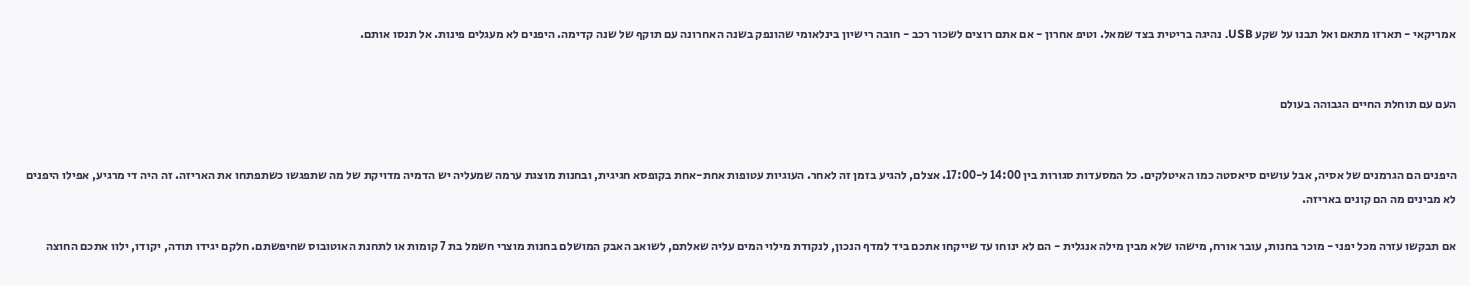אמריקאי - תארזו מתאם ואל תבנו על שקע USB. נהיגה בריטית בצד שמאל. וטיפ אחרון - אם אתם רוצים לשכור רכב - חובה רישיון בינלאומי שהונפק בשנה האחרונה עם תוקף של שנה קדימה. היפנים לא מעגלים פינות. אל תנסו אותם.


העם עם תוחלת החיים הגבוהה בעולם


היפנים הם הגרמנים של אסיה, אבל עושים סיאסטה כמו האיטלקים. כל המסעדות סגורות בין 14:00 ל-17:00. אצלם, להגיע בזמן זה לאחר. העוגיות עטופות אחת-אחת בקופסא חגיגית, ובחנות מוצגת ערמה שמעליה יש הדמיה מדויקת של מה שתפגשו כשתפתחו את האריזה. זה היה די מרגיע, אפילו היפנים לא מבינים מה הם קונים באריזה.

אם תבקשו עזרה מכל יפני - מוכר בחנות, עובר אורח, מישהו שלא מבין מילה אנגלית - הם לא ינוחו עד שייקחו אתכם ביד למדף הנכון, לנקודת מילוי המים עליה שאלתם, לשואב האבק המושלם בחנות מוצרי חשמל בת 7 קומות או לתחנת האוטובוס שחיפשתם. חלקם יגידו תודה, יקודו, ילוו אתכם החוצה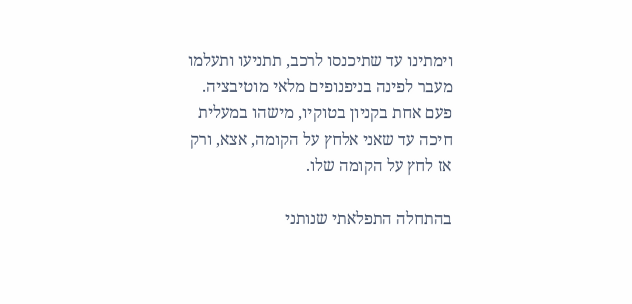וימתינו עד שתיכנסו לרכב, תתניעו ותעלמו מעבר לפינה בניפנופים מלאי מוטיבציה. פעם אחת בקניון בטוקיו, מישהו במעלית חיכה עד שאני אלחץ על הקומה, אצא, ורק אז לחץ על הקומה שלו.

בהתחלה התפלאתי שנותני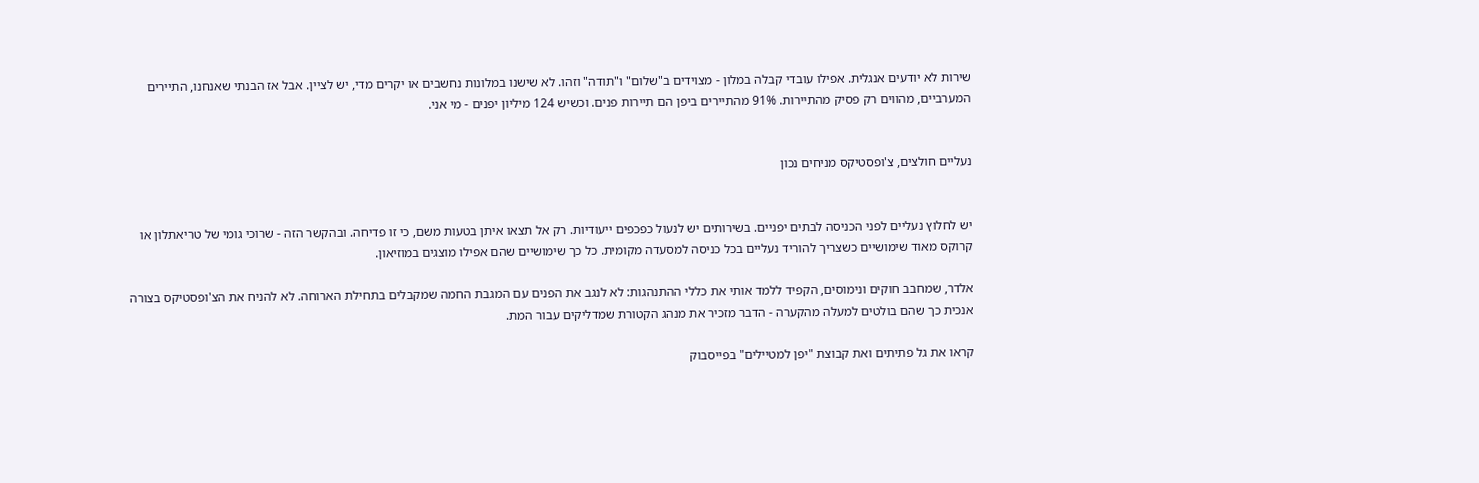שירות לא יודעים אנגלית. אפילו עובדי קבלה במלון - מצוידים ב"שלום" ו"תודה" וזהו. לא שישנו במלונות נחשבים או יקרים מדי, יש לציין. אבל אז הבנתי שאנחנו, התיירים המערביים, מהווים רק פסיק מהתיירות. 91% מהתיירים ביפן הם תיירות פנים. וכשיש 124 מיליון יפנים - מי אני.


נעליים חולצים, צ'ופסטיקס מניחים נכון


יש לחלוץ נעליים לפני הכניסה לבתים יפניים. בשירותים יש לנעול כפכפים ייעודיות. רק אל תצאו איתן בטעות משם, כי זו פדיחה. ובהקשר הזה - שרוכי גומי של טריאתלון או קרוקס מאוד שימושיים כשצריך להוריד נעליים בכל כניסה למסעדה מקומית. כל כך שימושיים שהם אפילו מוצגים במוזיאון.

אלדר, שמחבב חוקים ונימוסים, הקפיד ללמד אותי את כללי ההתנהגות: לא לנגב את הפנים עם המגבת החמה שמקבלים בתחילת הארוחה. לא להניח את הצ'ופסטיקס בצורה אנכית כך שהם בולטים למעלה מהקערה - הדבר מזכיר את מנהג הקטורת שמדליקים עבור המת.

קראו את גל פתיתים ואת קבוצת "יפן למטיילים" בפייסבוק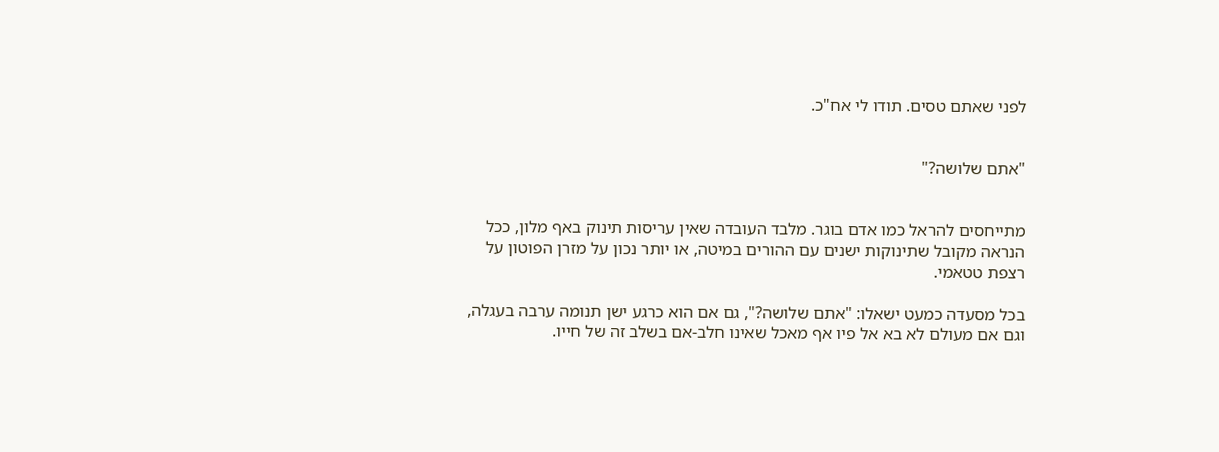לפני שאתם טסים. תודו לי אח"כ.


"אתם שלושה?"


מתייחסים להראל כמו אדם בוגר. מלבד העובדה שאין עריסות תינוק באף מלון, ככל הנראה מקובל שתינוקות ישנים עם ההורים במיטה, או יותר נכון על מזרן הפוטון על רצפת טטאמי.

בכל מסעדה כמעט ישאלו: "אתם שלושה?", גם אם הוא כרגע ישן תנומה ערבה בעגלה, וגם אם מעולם לא בא אל פיו אף מאכל שאינו חלב-אם בשלב זה של חייו.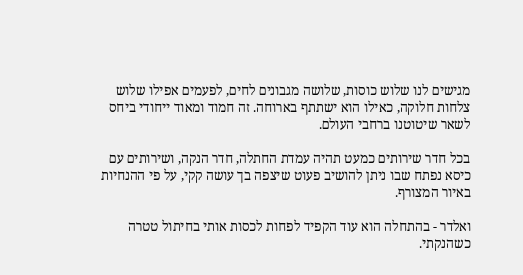מגישים לנו שלוש כוסות, שלושה מגבונים לחים, לפעמים אפילו שלוש צלחות חלוקה, כאילו הוא ישתתף בארוחה. זה חמוד ומאוד ייחודי ביחס לשאר שיטוטנו ברחבי העולם.

בכל חדר שירותים כמעט תהיה עמדת החתלה, חדר הנקה, ושירותים עם כיסא נפתח שבו ניתן להושיב פעוט שיצפה בך עושה קקי, על פי ההנחיות באיור המצורף.

ואלדר - בהתחלה הוא עוד הקפיד לפחות לכסות אותי בחיתול טטרה כשהנקתי.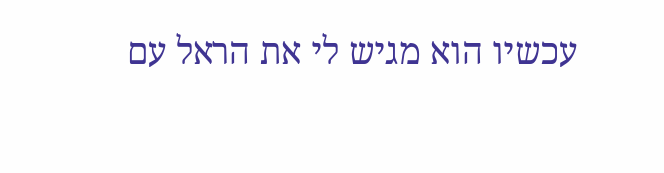עכשיו הוא מגיש לי את הראל עם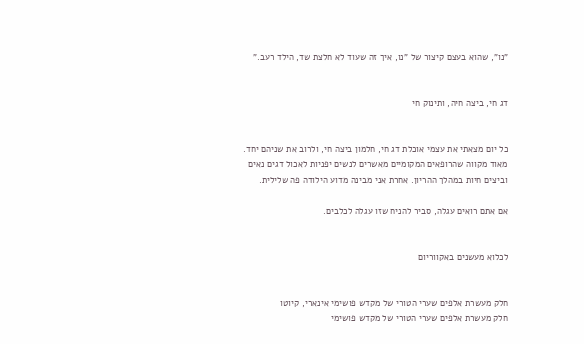"נו", שהוא בעצם קיצור של "נו, איך זה שעוד לא חלצת שד, הילד רעב."


דג חי, ביצה חיה, ותינוק חי


כל יום מצאתי את עצמי אוכלת דג חי, חלמון ביצה חי, ולרוב את שניהם יחד. מאוד מקווה שהרופאים המקומיים מאשרים לנשים יפניות לאכול דגים נאים וביצים חיות במהלך ההריון. אחרת אני מבינה מדוע הילודה פה שלילית.

אם אתם רואים עגלה, סביר להניח שזו עגלה לכלבים.


לכלוא מעשנים באקווריום


חלק מעשרת אלפים שערי הטורי של מקדש פושימי אינארי, קיוטו
חלק מעשרת אלפים שערי הטורי של מקדש פושימי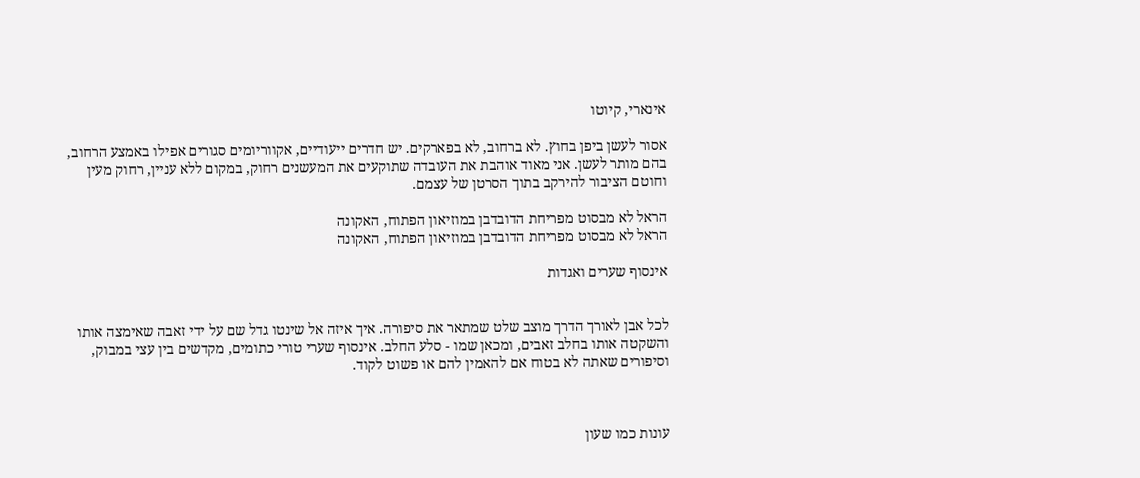אינארי, קיוטו

אסור לעשן ביפן בחוץ. לא ברחוב, לא בפארקים. יש חדרים ייעודיים, אקווריומים סגורים אפילו באמצע הרחוב, בהם מותר לעשן. אני מאוד אוהבת את העובדה שתוקעים את המעשנים רחוק, במקום ללא עניין, רחוק מעין וחוטם הציבור להירקב בתוך הסרטן של עצמם.

הראל לא מבסוט מפריחת הדובדבן במוזיאון הפתוח, האקונה
הראל לא מבסוט מפריחת הדובדבן במוזיאון הפתוח, האקונה

אינסוף שערים ואגדות


לכל אבן לאורך הדרך מוצב שלט שמתאר את סיפורה. איך איזה אל שינטו גדל שם על ידי זאבה שאימצה אותו והשקטה אותו בחלב זאבים, ומכאן שמו - סלע החלב. אינסוף שערי טורי כתומים, מקדשים בין עצי במבוק, וסיפורים שאתה לא בטוח אם להאמין להם או פשוט לקוד.



עונות כמו שעון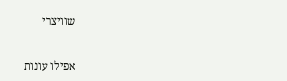שוויצרי


אפילו עונות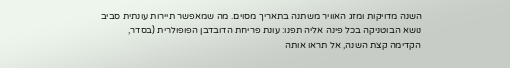השנה מדויקות ומזג האוויר משתנה בתאריך מסוים. מה שמאפשר תיירות עונתית סביב נושא הבוטניקה בכל פינה אליה תפנו: עונת פריחת הדובדבן הפופולרית (בסדר, הקדימה קצת השנה, אל תראו אותה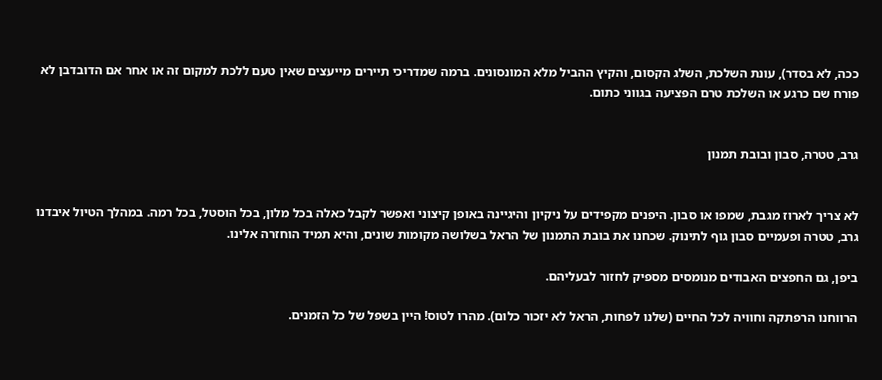ככה, לא בסדר), עונת השלכת, השלג הקסום, והקיץ ההביל מלא המונסונים. ברמה שמדריכי תיירים מייעצים שאין טעם ללכת למקום זה או אחר אם הדובדבן לא פורח שם כרגע או השלכת טרם הפציעה בגווני כתום.


גרב, טטרה, סבון ובובת תמנון


לא צריך לארוז מגבת, שמפו או סבון. היפנים מקפידים על ניקיון והיגיינה באופן קיצוני ואפשר לקבל כאלה בכל מלון, בכל הוסטל, בכל רמה. במהלך הטיול איבדנו גרב, טטרה ופעמיים סבון גוף לתינוק. שכחנו את בובת התמנון של הראל בשלושה מקומות שונים, והיא תמיד הוחזרה אלינו.

ביפן, גם החפצים האבודים מנומסים מספיק לחזור לבעליהם.

הרווחנו הרפתקה וחוויה לכל החיים (שלנו לפחות, הראל לא יזכור כלום). מהרו לטוס! היין בשפל של כל הזמנים.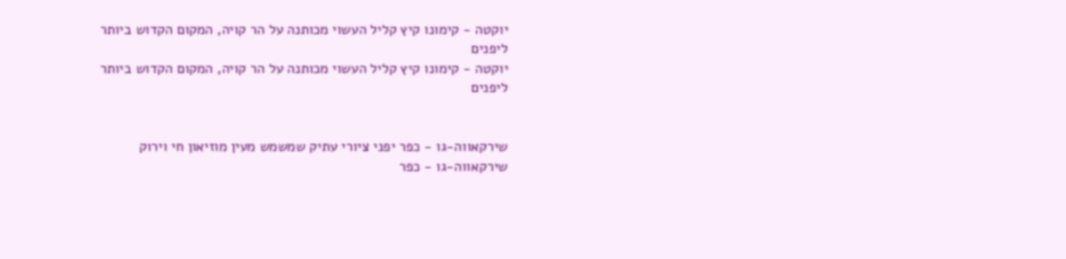יוקטה - קימונו קיץ קליל העשוי מכותנה על הר קויה, המקום הקדוש ביותר ליפנים
יוקטה - קימונו קיץ קליל העשוי מכותנה על הר קויה, המקום הקדוש ביותר ליפנים


שירקאווה-גו - כפר יפני ציורי עתיק שמשמש מעין מוזיאון חי וירוק
שירקאווה-גו - כפר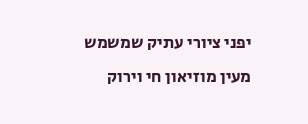יפני ציורי עתיק שמשמש מעין מוזיאון חי וירוק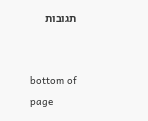תגובות


bottom of page